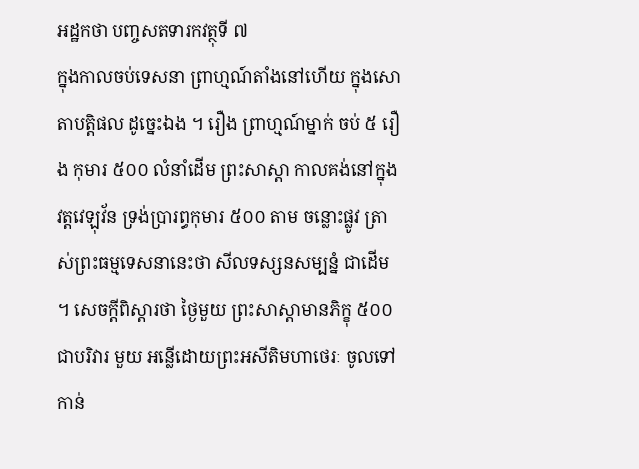អដ្ឋកថា បញ្ចសតទារកវត្ថុទី ៧
ក្នុងកាលចប់ទេសនា ព្រាហ្មណ៍តាំងនៅហើយ ក្នុងសោតាបត្តិផល ដូច្នេះឯង ។ រឿង ព្រាហ្មណ៍ម្នាក់ ចប់ ៥ រឿង កុមារ ៥០០ លំនាំដើម ព្រះសាស្តា កាលគង់នៅក្នុងវត្តវេឡុវ័ន ទ្រង់ប្រារព្ធកុមារ ៥០០ តាម ចន្លោះផ្លូវ ត្រាស់ព្រះធម្មទេសនានេះថា សីលទស្សនសម្បន្នំ ជាដើម ។ សេចក្តីពិស្តារថា ថ្ងៃមួយ ព្រះសាស្តាមានភិក្ខុ ៥០០ ជាបរិវារ មួយ អន្លើដោយព្រះអសីតិមហាថេរៈ ចូលទៅកាន់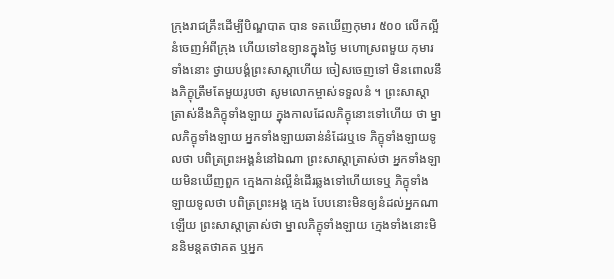ក្រុងរាជគ្រឹះដើម្បីបិណ្ឌបាត បាន ទតឃើញកុមារ ៥០០ លើកល្អីនំចេញអំពីក្រុង ហើយទៅឧទ្យានក្នុងថ្ងៃ មហោស្រពមួយ កុមារទាំងនោះ ថ្វាយបង្គំព្រះសាស្តាហើយ ចៀសចេញទៅ មិនពោលនឹងភិក្ខុត្រឹមតែមួយរូបថា សូមលោកម្ចាស់ទទួលនំ ។ ព្រះសាស្តា ត្រាស់នឹងភិក្ខុទាំងឡាយ ក្នុងកាលដែលភិក្ខុនោះទៅហើយ ថា ម្នាលភិក្ខុទាំងឡាយ អ្នកទាំងឡាយឆាន់នំដែរឬទេ ភិក្ខុទាំងឡាយទូលថា បពិត្រព្រះអង្គនំនៅឯណា ព្រះសាស្តាត្រាស់ថា អ្នកទាំងឡាយមិនឃើញពួក ក្មេងកាន់ល្អីនំដើរឆ្លងទៅហើយទេឬ ភិក្ខុទាំងឡាយទូលថា បពិត្រព្រះអង្គ ក្មេង បែបនោះមិនឲ្យនំដល់អ្នកណាឡើយ ព្រះសាស្តាត្រាស់ថា ម្នាលភិក្ខុទាំងឡាយ ក្មេងទាំងនោះមិននិមន្តតថាគត ឬអ្នក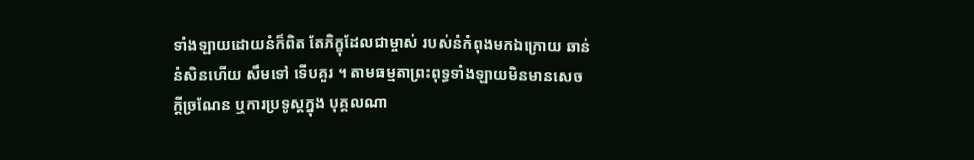ទាំងឡាយដោយនំក៏ពិត តែភិក្ខុដែលជាម្ចាស់ របស់នំកំពុងមកឯក្រោយ ឆាន់នំសិនហើយ សឹមទៅ ទើបគួរ ។ តាមធម្មតាព្រះពុទ្ធទាំងឡាយមិនមានសេចក្តីច្រណែន ឬការប្រទូស្តក្នុង បុគ្គលណា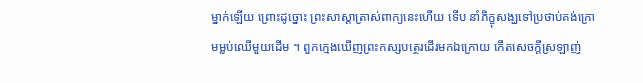ម្នាក់ឡើយ ព្រោះដូច្នោះ ព្រះសាស្តាត្រាស់ពាក្យនេះហើយ ទើប នាំភិក្ខុសង្ឃទៅប្រថាប់គង់ក្រោមម្លប់ឈើមួយដើម ។ ពួកក្មេងឃើញព្រះកស្សបត្ថេរដើរមកឯក្រោយ កើតសេចក្តីស្រឡាញ់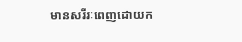មានសរីរៈពេញដោយក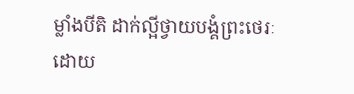ម្លាំងបីតិ ដាក់ល្អីថ្វាយបង្គំព្រះថេរៈ ដោយ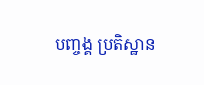បញ្ចង្គ ប្រតិស្ឋាន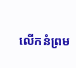លើកនំព្រម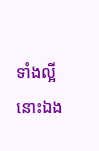ទាំងល្អីនោះឯង